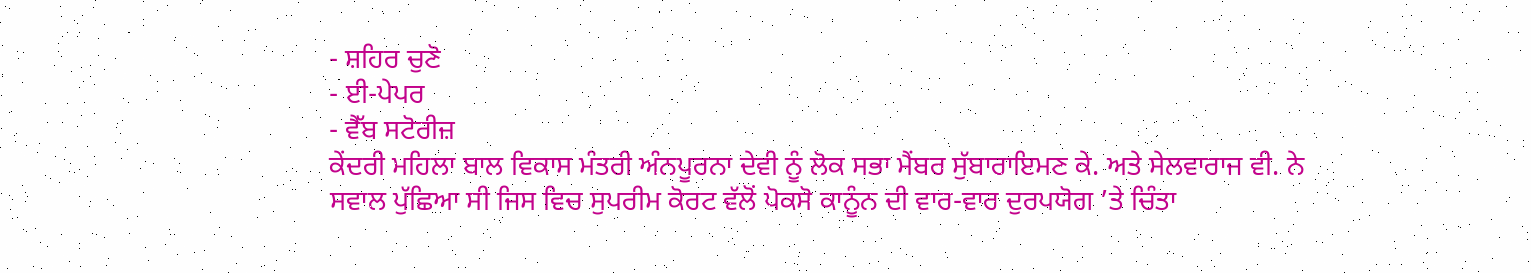- ਸ਼ਹਿਰ ਚੁਣੋ
- ਈ-ਪੇਪਰ
- ਵੈੱਬ ਸਟੋਰੀਜ਼
ਕੇਂਦਰੀ ਮਹਿਲਾ ਬਾਲ ਵਿਕਾਸ ਮੰਤਰੀ ਅੰਨਪੂਰਨਾ ਦੇਵੀ ਨੂੰ ਲੋਕ ਸਭਾ ਮੈਂਬਰ ਸੁੱਬਾਰਾਇਮਣ ਕੇ. ਅਤੇ ਸੇਲਵਾਰਾਜ ਵੀ. ਨੇ ਸਵਾਲ ਪੁੱਛਿਆ ਸੀ ਜਿਸ ਵਿਚ ਸੁਪਰੀਮ ਕੋਰਟ ਵੱਲੋਂ ਪੋਕਸੋ ਕਾਨੂੰਨ ਦੀ ਵਾਰ-ਵਾਰ ਦੁਰਪਯੋਗ ’ਤੇ ਚਿੰਤਾ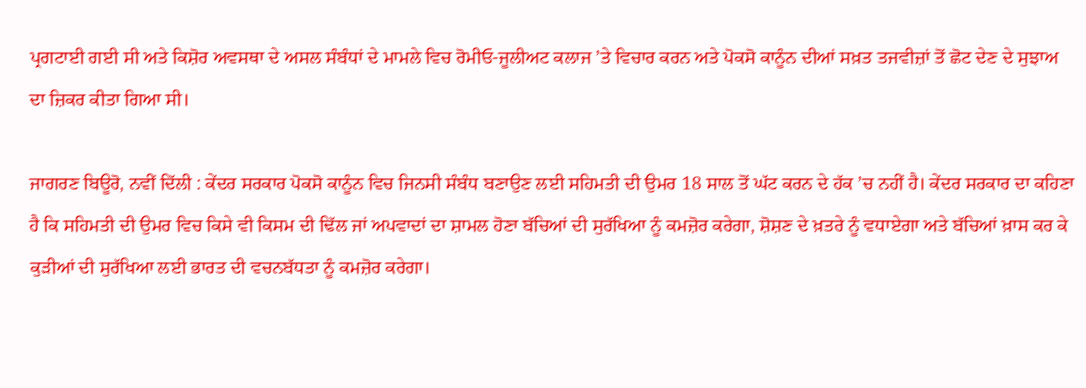ਪ੍ਰਗਟਾਈ ਗਈ ਸੀ ਅਤੇ ਕਿਸ਼ੋਰ ਅਵਸਥਾ ਦੇ ਅਸਲ ਸੰਬੰਧਾਂ ਦੇ ਮਾਮਲੇ ਵਿਚ ਰੋਮੀਓ-ਜੂਲੀਅਟ ਕਲਾਜ ’ਤੇ ਵਿਚਾਰ ਕਰਨ ਅਤੇ ਪੋਕਸੋ ਕਾਨੂੰਨ ਦੀਆਂ ਸਖ਼ਤ ਤਜਵੀਜ਼ਾਂ ਤੋਂ ਛੋਟ ਦੇਣ ਦੇ ਸੁਝਾਅ ਦਾ ਜ਼ਿਕਰ ਕੀਤਾ ਗਿਆ ਸੀ।

ਜਾਗਰਣ ਬਿਊਰੋ, ਨਵੀਂ ਦਿੱਲੀ : ਕੇਂਦਰ ਸਰਕਾਰ ਪੋਕਸੋ ਕਾਨੂੰਨ ਵਿਚ ਜਿਨਸੀ ਸੰਬੰਧ ਬਣਾਉਣ ਲਈ ਸਹਿਮਤੀ ਦੀ ਉਮਰ 18 ਸਾਲ ਤੋਂ ਘੱਟ ਕਰਨ ਦੇ ਹੱਕ ’ਚ ਨਹੀਂ ਹੈ। ਕੇਂਦਰ ਸਰਕਾਰ ਦਾ ਕਹਿਣਾ ਹੈ ਕਿ ਸਹਿਮਤੀ ਦੀ ਉਮਰ ਵਿਚ ਕਿਸੇ ਵੀ ਕਿਸਮ ਦੀ ਢਿੱਲ ਜਾਂ ਅਪਵਾਦਾਂ ਦਾ ਸ਼ਾਮਲ ਹੋਣਾ ਬੱਚਿਆਂ ਦੀ ਸੁਰੱਖਿਆ ਨੂੰ ਕਮਜ਼ੋਰ ਕਰੇਗਾ, ਸ਼ੋਸ਼ਣ ਦੇ ਖ਼ਤਰੇ ਨੂੰ ਵਧਾਏਗਾ ਅਤੇ ਬੱਚਿਆਂ ਖ਼ਾਸ ਕਰ ਕੇ ਕੁੜੀਆਂ ਦੀ ਸੁਰੱਖਿਆ ਲਈ ਭਾਰਤ ਦੀ ਵਚਨਬੱਧਤਾ ਨੂੰ ਕਮਜ਼ੋਰ ਕਰੇਗਾ।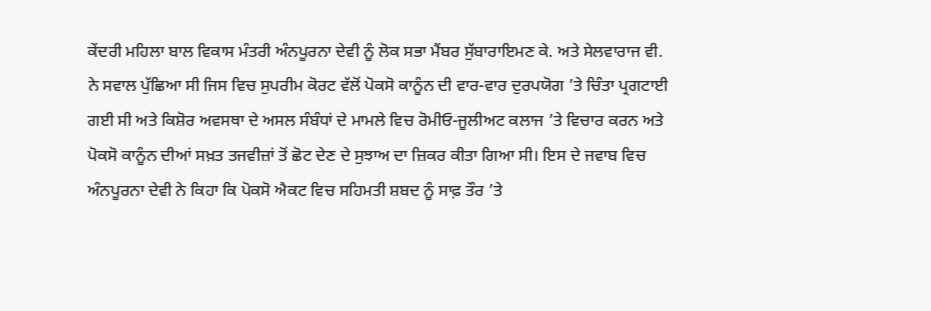ਕੇਂਦਰੀ ਮਹਿਲਾ ਬਾਲ ਵਿਕਾਸ ਮੰਤਰੀ ਅੰਨਪੂਰਨਾ ਦੇਵੀ ਨੂੰ ਲੋਕ ਸਭਾ ਮੈਂਬਰ ਸੁੱਬਾਰਾਇਮਣ ਕੇ. ਅਤੇ ਸੇਲਵਾਰਾਜ ਵੀ. ਨੇ ਸਵਾਲ ਪੁੱਛਿਆ ਸੀ ਜਿਸ ਵਿਚ ਸੁਪਰੀਮ ਕੋਰਟ ਵੱਲੋਂ ਪੋਕਸੋ ਕਾਨੂੰਨ ਦੀ ਵਾਰ-ਵਾਰ ਦੁਰਪਯੋਗ ’ਤੇ ਚਿੰਤਾ ਪ੍ਰਗਟਾਈ ਗਈ ਸੀ ਅਤੇ ਕਿਸ਼ੋਰ ਅਵਸਥਾ ਦੇ ਅਸਲ ਸੰਬੰਧਾਂ ਦੇ ਮਾਮਲੇ ਵਿਚ ਰੋਮੀਓ-ਜੂਲੀਅਟ ਕਲਾਜ ’ਤੇ ਵਿਚਾਰ ਕਰਨ ਅਤੇ ਪੋਕਸੋ ਕਾਨੂੰਨ ਦੀਆਂ ਸਖ਼ਤ ਤਜਵੀਜ਼ਾਂ ਤੋਂ ਛੋਟ ਦੇਣ ਦੇ ਸੁਝਾਅ ਦਾ ਜ਼ਿਕਰ ਕੀਤਾ ਗਿਆ ਸੀ। ਇਸ ਦੇ ਜਵਾਬ ਵਿਚ ਅੰਨਪੂਰਨਾ ਦੇਵੀ ਨੇ ਕਿਹਾ ਕਿ ਪੋਕਸੋ ਐਕਟ ਵਿਚ ਸਹਿਮਤੀ ਸ਼ਬਦ ਨੂੰ ਸਾਫ਼ ਤੌਰ ’ਤੇ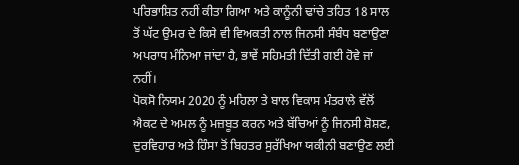ਪਰਿਭਾਸ਼ਿਤ ਨਹੀਂ ਕੀਤਾ ਗਿਆ ਅਤੇ ਕਾਨੂੰਨੀ ਢਾਂਚੇ ਤਹਿਤ 18 ਸਾਲ ਤੋਂ ਘੱਟ ਉਮਰ ਦੇ ਕਿਸੇ ਵੀ ਵਿਅਕਤੀ ਨਾਲ ਜਿਨਸੀ ਸੰਬੰਧ ਬਣਾਉਣਾ ਅਪਰਾਧ ਮੰਨਿਆ ਜਾਂਦਾ ਹੈ, ਭਾਵੇਂ ਸਹਿਮਤੀ ਦਿੱਤੀ ਗਈ ਹੋਵੇ ਜਾਂ ਨਹੀਂ।
ਪੋਕਸੋ ਨਿਯਮ 2020 ਨੂੰ ਮਹਿਲਾ ਤੇ ਬਾਲ ਵਿਕਾਸ ਮੰਤਰਾਲੇ ਵੱਲੋਂ ਐਕਟ ਦੇ ਅਮਲ ਨੂੰ ਮਜ਼ਬੂਤ ਕਰਨ ਅਤੇ ਬੱਚਿਆਂ ਨੂੰ ਜਿਨਸੀ ਸ਼ੋਸ਼ਣ, ਦੁਰਵਿਹਾਰ ਅਤੇ ਹਿੰਸਾ ਤੋਂ ਬਿਹਤਰ ਸੁਰੱਖਿਆ ਯਕੀਨੀ ਬਣਾਉਣ ਲਈ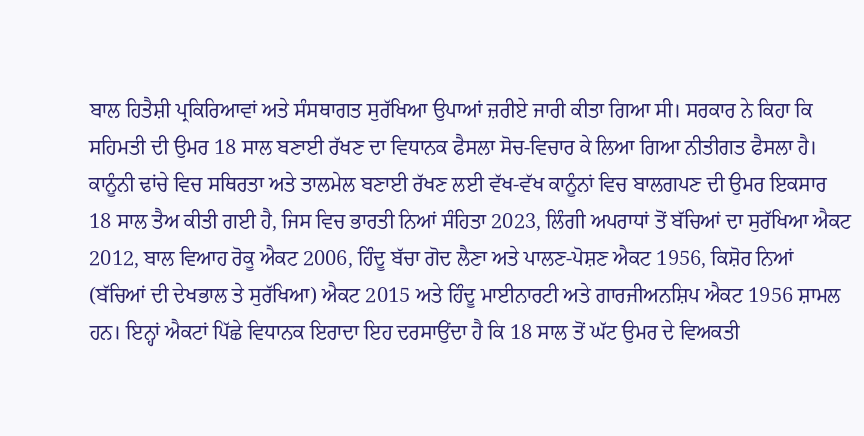ਬਾਲ ਹਿਤੈਸ਼ੀ ਪ੍ਰਕਿਰਿਆਵਾਂ ਅਤੇ ਸੰਸਥਾਗਤ ਸੁਰੱਖਿਆ ਉਪਾਆਂ ਜ਼ਰੀਏ ਜਾਰੀ ਕੀਤਾ ਗਿਆ ਸੀ। ਸਰਕਾਰ ਨੇ ਕਿਹਾ ਕਿ ਸਹਿਮਤੀ ਦੀ ਉਮਰ 18 ਸਾਲ ਬਣਾਈ ਰੱਖਣ ਦਾ ਵਿਧਾਨਕ ਫੈਸਲਾ ਸੋਚ-ਵਿਚਾਰ ਕੇ ਲਿਆ ਗਿਆ ਨੀਤੀਗਤ ਫੈਸਲਾ ਹੈ। ਕਾਨੂੰਨੀ ਢਾਂਚੇ ਵਿਚ ਸਥਿਰਤਾ ਅਤੇ ਤਾਲਮੇਲ ਬਣਾਈ ਰੱਖਣ ਲਈ ਵੱਖ-ਵੱਖ ਕਾਨੂੰਨਾਂ ਵਿਚ ਬਾਲਗਪਣ ਦੀ ਉਮਰ ਇਕਸਾਰ 18 ਸਾਲ ਤੈਅ ਕੀਤੀ ਗਈ ਹੈ, ਜਿਸ ਵਿਚ ਭਾਰਤੀ ਨਿਆਂ ਸੰਹਿਤਾ 2023, ਲਿੰਗੀ ਅਪਰਾਧਾਂ ਤੋਂ ਬੱਚਿਆਂ ਦਾ ਸੁਰੱਖਿਆ ਐਕਟ 2012, ਬਾਲ ਵਿਆਹ ਰੋਕੂ ਐਕਟ 2006, ਹਿੰਦੂ ਬੱਚਾ ਗੋਦ ਲੈਣਾ ਅਤੇ ਪਾਲਣ-ਪੋਸ਼ਣ ਐਕਟ 1956, ਕਿਸ਼ੋਰ ਨਿਆਂ (ਬੱਚਿਆਂ ਦੀ ਦੇਖਭਾਲ ਤੇ ਸੁਰੱਖਿਆ) ਐਕਟ 2015 ਅਤੇ ਹਿੰਦੂ ਮਾਈਨਾਰਟੀ ਅਤੇ ਗਾਰਜੀਅਨਸ਼ਿਪ ਐਕਟ 1956 ਸ਼ਾਮਲ ਹਨ। ਇਨ੍ਹਾਂ ਐਕਟਾਂ ਪਿੱਛੇ ਵਿਧਾਨਕ ਇਰਾਦਾ ਇਹ ਦਰਸਾਉਂਦਾ ਹੈ ਕਿ 18 ਸਾਲ ਤੋਂ ਘੱਟ ਉਮਰ ਦੇ ਵਿਅਕਤੀ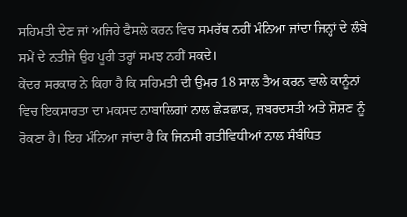ਸਹਿਮਤੀ ਦੇਣ ਜਾਂ ਅਜਿਹੇ ਫੈਸਲੇ ਕਰਨ ਵਿਚ ਸਮਰੱਥ ਨਹੀਂ ਮੰਨਿਆ ਜਾਂਦਾ ਜਿਨ੍ਹਾਂ ਦੇ ਲੰਬੇ ਸਮੇਂ ਦੇ ਨਤੀਜੇ ਉਹ ਪੂਰੀ ਤਰ੍ਹਾਂ ਸਮਝ ਨਹੀਂ ਸਕਦੇ।
ਕੇਂਦਰ ਸਰਕਾਰ ਨੇ ਕਿਹਾ ਹੈ ਕਿ ਸਹਿਮਤੀ ਦੀ ਉਮਰ 18 ਸਾਲ ਤੈਅ ਕਰਨ ਵਾਲੇ ਕਾਨੂੰਨਾਂ ਵਿਚ ਇਕਸਾਰਤਾ ਦਾ ਮਕਸਦ ਨਾਬਾਲਿਗਾਂ ਨਾਲ ਛੇੜਛਾੜ, ਜ਼ਬਰਦਸਤੀ ਅਤੇ ਸ਼ੋਸ਼ਣ ਨੂੰ ਰੋਕਣਾ ਹੈ। ਇਹ ਮੰਨਿਆ ਜਾਂਦਾ ਹੈ ਕਿ ਜਿਨਸੀ ਗਤੀਵਿਧੀਆਂ ਨਾਲ ਸੰਬੰਧਿਤ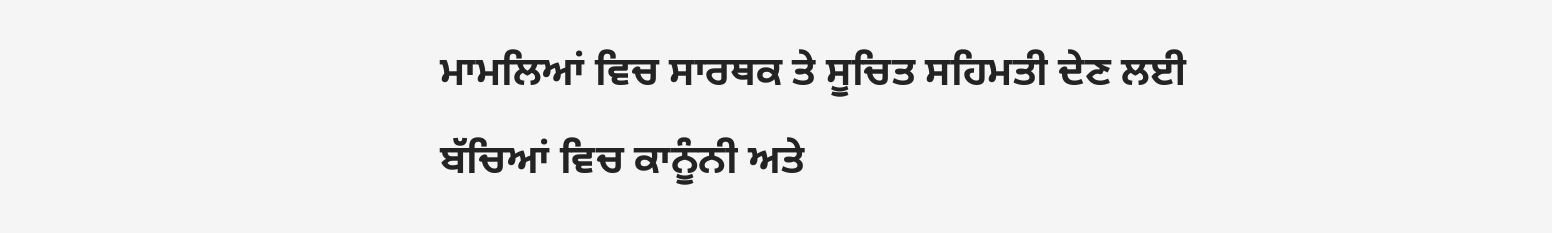ਮਾਮਲਿਆਂ ਵਿਚ ਸਾਰਥਕ ਤੇ ਸੂਚਿਤ ਸਹਿਮਤੀ ਦੇਣ ਲਈ ਬੱਚਿਆਂ ਵਿਚ ਕਾਨੂੰਨੀ ਅਤੇ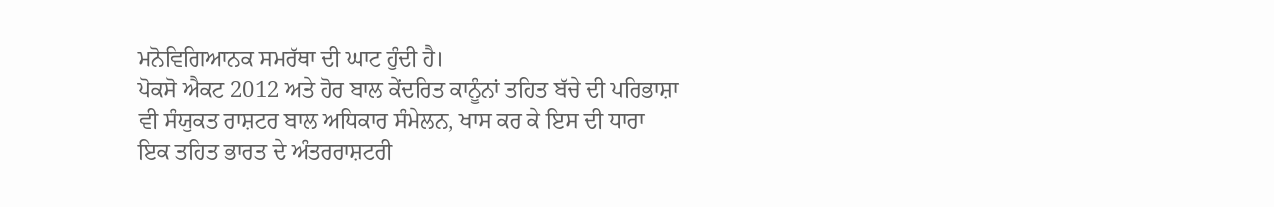ਮਨੋਵਿਗਿਆਨਕ ਸਮਰੱਥਾ ਦੀ ਘਾਟ ਹੁੰਦੀ ਹੈ।
ਪੋਕਸੋ ਐਕਟ 2012 ਅਤੇ ਹੋਰ ਬਾਲ ਕੇਂਦਰਿਤ ਕਾਨੂੰਨਾਂ ਤਹਿਤ ਬੱਚੇ ਦੀ ਪਰਿਭਾਸ਼ਾ ਵੀ ਸੰਯੁਕਤ ਰਾਸ਼ਟਰ ਬਾਲ ਅਧਿਕਾਰ ਸੰਮੇਲਨ, ਖਾਸ ਕਰ ਕੇ ਇਸ ਦੀ ਧਾਰਾ ਇਕ ਤਹਿਤ ਭਾਰਤ ਦੇ ਅੰਤਰਰਾਸ਼ਟਰੀ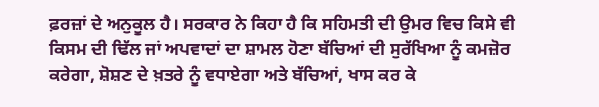ਫ਼ਰਜ਼ਾਂ ਦੇ ਅਨੁਕੂਲ ਹੈ। ਸਰਕਾਰ ਨੇ ਕਿਹਾ ਹੈ ਕਿ ਸਹਿਮਤੀ ਦੀ ਉਮਰ ਵਿਚ ਕਿਸੇ ਵੀ ਕਿਸਮ ਦੀ ਢਿੱਲ ਜਾਂ ਅਪਵਾਦਾਂ ਦਾ ਸ਼ਾਮਲ ਹੋਣਾ ਬੱਚਿਆਂ ਦੀ ਸੁਰੱਖਿਆ ਨੂੰ ਕਮਜ਼ੋਰ ਕਰੇਗਾ, ਸ਼ੋਸ਼ਣ ਦੇ ਖ਼ਤਰੇ ਨੂੰ ਵਧਾਏਗਾ ਅਤੇ ਬੱਚਿਆਂ, ਖਾਸ ਕਰ ਕੇ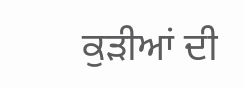ਕੁੜੀਆਂ ਦੀ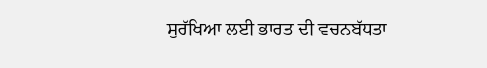ਸੁਰੱਖਿਆ ਲਈ ਭਾਰਤ ਦੀ ਵਚਨਬੱਧਤਾ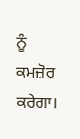ਨੂੰ ਕਮਜ਼ੋਰ ਕਰੇਗਾ।